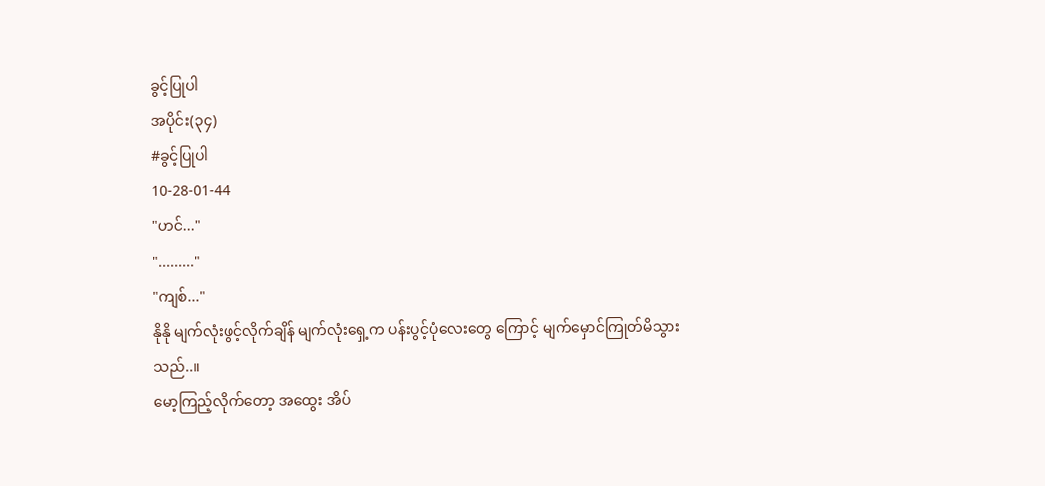ခွင့်ပြုပါ
အပိုင်း(၃၄)
#ခွင့်ပြုပါ
10-28-01-44
"ဟင်..."
"........."
"ကျစ်..."
နိုနို မျက်လုံးဖွင့်လိုက်ချိန် မျက်လုံးရှေ့က ပန်းပွင့်ပုံလေးတွေ ကြောင့် မျက်မှောင်ကြုတ်မိသွားသည်..။
မော့ကြည့်လိုက်တော့ အထွေး အိပ်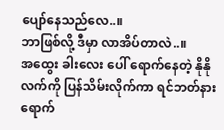ပျော်နေသည်လေ..။
ဘာဖြစ်လို့ ဒီမှာ လာအိပ်တာလဲ..။
အထွေး ခါးလေး ပေါ် ရောက်နေတဲ့ နိုနို လက်ကို ပြန်သိမ်းလိုက်ကာ ရင်ဘတ်နားရောက်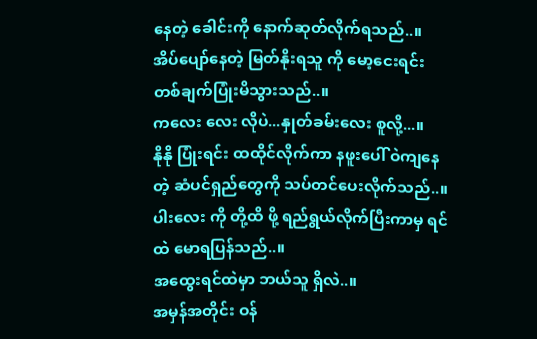နေတဲ့ ခေါင်းကို နောက်ဆုတ်လိုက်ရသည်..။
အိပ်ပျော်နေတဲ့ မြတ်နိုးရသူ ကို မော့ငေးရင်း တစ်ချက်ပြုံးမိသွားသည်..။
ကလေး လေး လိုပဲ...နှုတ်ခမ်းလေး စူလို့...။
နိုနို ပြုံးရင်း ထထိုင်လိုက်ကာ နဖူးပေါ် ဝဲကျနေတဲ့ ဆံပင်ရှည်တွေကို သပ်တင်ပေးလိုက်သည်..။
ပါးလေး ကို တို့ထိ ဖို့ ရည်ရွယ်လိုက်ပြီးကာမှ ရင်ထဲ မောရပြန်သည်..။
အထွေးရင်ထဲမှာ ဘယ်သူ ရှိလဲ..။
အမှန်အတိုင်း ဝန်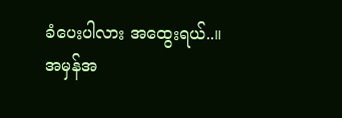ခံပေးပါလား အထွေးရယ်..။
အမှန်အ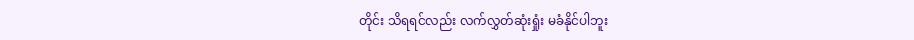တိုင်း သိရရင်လည်း လက်လွှတ်ဆုံးရှုံး မခံနိုင်ပါဘူး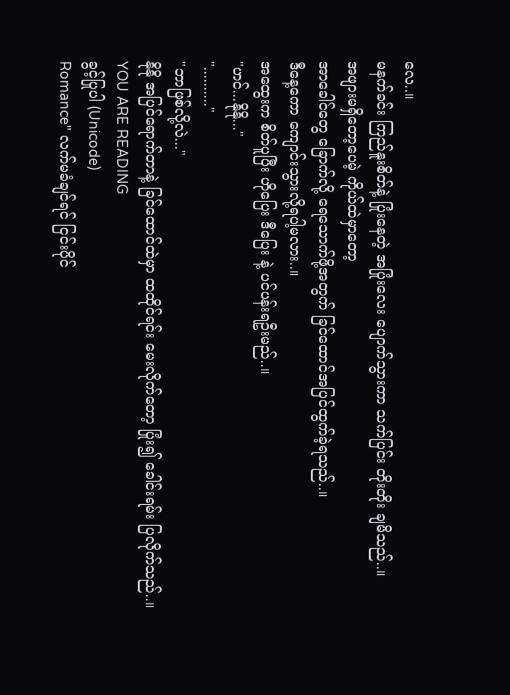လေ..။
မနက်ခင်း ကြည်နူးစိတ်နဲ့ ပြုံးနေတဲ့ အပြုံးလေး ပျောက်သွားကာ သက်ပြင်း တိုးတိုး ချမိသည်..။
အဖျားမရှိတော့ပေမဲ့ ကိုယ်ထဲမှာတော့
အာခေါင်တွေ ခြောက်လို့ ရေသောက်ဖို့အတွက် ခြင်ထောင်အပြင်ထွက်ခဲ့ရသည်..။
ဒီနေ့ကော ကျောင်းသွားလို့ရပါ့မလား..။
အထွေးက စိတ်ပူပြီး ဟိုပြေး ဒီပြေး နဲ့ ပင်ပန်းရဦးမည်..။
"ဟင်...နိုနို..."
".........."
"ဘာဖြစ်လို့လဲ..."
နိုနို အပြင်ရောက်တာနဲ့ ခြင်ထောင်ထဲမှာ ထထိုင်ရင်း မေးလိုက်တော့ ပြုံး၍ ခေါင်းရမ်း ပြလိုက်သည်..။
YOU ARE READING
ခွင့်ပြုပါ (Unicode)
Romance" လက်မခံချင်ရင် ငြင်းပိုင်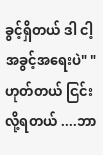ခွင့်ရှိတယ် ဒါ ငါ့ အခွင့်အရေးပဲ" "ဟုတ်တယ် ငြင်းလို့ရတယ် ....ဘာ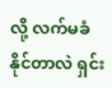လို့ လက်မခံနိုင်တာလဲ ရှင်း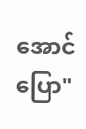အောင်ပြော"